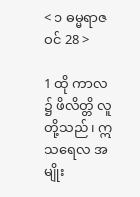< ၁ ဓမ္မရာဇဝင် 28 >

1 ထို ကာလ ၌ ဖိလိတ္တိ လူတို့သည်၊ ဣသရေလ အမျိုး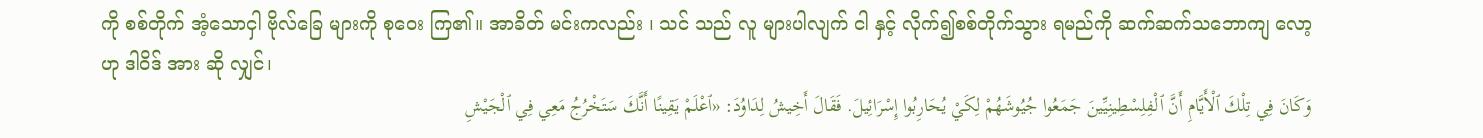ကို စစ်တိုက် အံ့သောငှါ ဗိုလ်ခြေ များကို စုဝေး ကြ၏။ အာခိတ် မင်းကလည်း ၊ သင် သည် လူ များပါလျက် ငါ နှင့် လိုက်၍စစ်တိုက်သွား ရမည်ကို ဆက်ဆက်သဘောကျ လော့ဟု ဒါဝိဒ် အား ဆို လျှင်၊
وَكَانَ فِي تِلْكَ ٱلْأَيَّامِ أَنَّ ٱلْفِلِسْطِينِيِّينَ جَمَعُوا جُيُوشَهُمْ لِكَيْ يُحَارِبُوا إِسْرَائِيلَ. فَقَالَ أَخِيشُ لِدَاوُدَ: «ٱعْلَمْ يَقِينًا أَنَّكَ سَتَخْرُجُ مَعِي فِي ٱلْجَيْشِ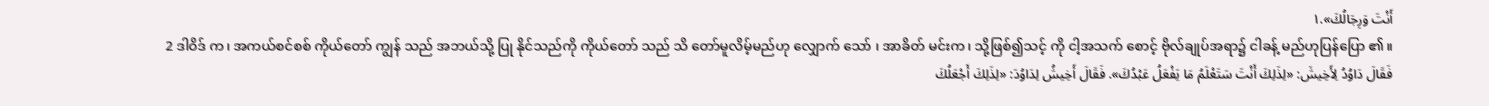أَنْتَ وَرِجَالُكَ».١
2 ဒါဝိဒ် က၊ အကယ်စင်စစ် ကိုယ်တော် ကျွန် သည် အဘယ်သို့ ပြု နိုင်သည်ကို ကိုယ်တော် သည် သိ တော်မူလိမ့်မည်ဟု လျှောက် သော် ၊ အာခိတ် မင်းက၊ သို့ဖြစ်၍သင့် ကို ငါ့အသက် စောင့် ဗိုလ်ချုပ်အရာ၌ ငါခန့် မည်ဟုပြန်ပြော ၏။
فَقَالَ دَاوُدُ لِأَخِيشَ: «لِذَلِكَ أَنْتَ سَتَعْلَمُ مَا يَفْعَلُ عَبْدُكَ». فَقَالَ أَخِيشُ لِدَاوُدَ: «لِذَلِكَ أَجْعَلُكَ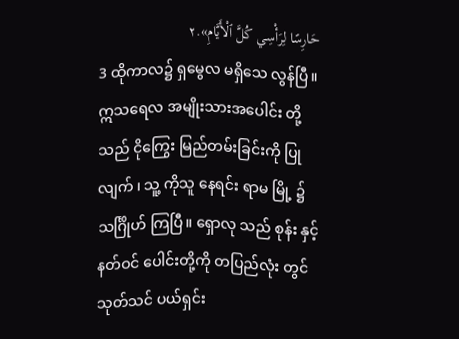حَارِسًا لِرَأْسِي كُلَّ ٱلْأَيَّامِ».٢
3 ထိုကာလ၌ ရှမွေလ မရှိသေ လွန်ပြီ။ ဣသရေလ အမျိုးသားအပေါင်း တို့သည် ငိုကြွေး မြည်တမ်းခြင်းကို ပြုလျက် ၊ သူ့ ကိုသူ နေရင်း ရာမ မြို့ ၌ သင်္ဂြိုဟ် ကြပြီ။ ရှောလု သည် စုန်း နှင့် နတ်ဝင် ပေါင်းတို့ကို တပြည်လုံး တွင် သုတ်သင် ပယ်ရှင်း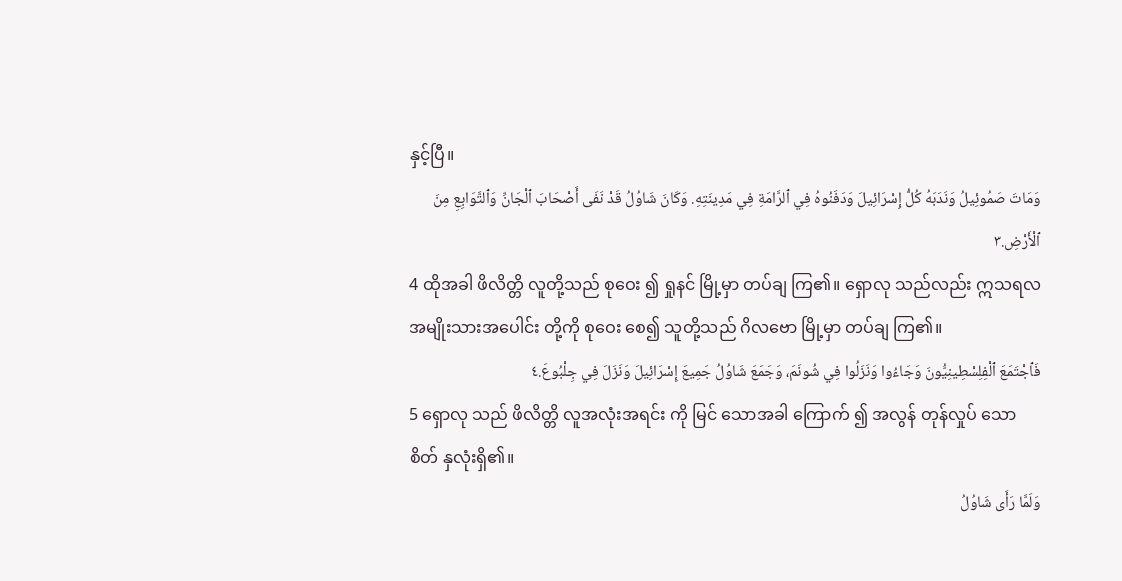နှင့်ပြီ။
وَمَاتَ صَمُوئِيلُ وَنَدَبَهُ كُلُّ إِسْرَائِيلَ وَدَفَنُوهُ فِي ٱلرَّامَةِ فِي مَدِينَتِهِ. وَكَانَ شَاوُلُ قَدْ نَفَى أَصْحَابَ ٱلْجَانِّ وَٱلتَّوَابِعِ مِنَ ٱلْأَرْضِ.٣
4 ထိုအခါ ဖိလိတ္တိ လူတို့သည် စုဝေး ၍ ရှုနင် မြို့မှာ တပ်ချ ကြ၏။ ရှောလု သည်လည်း ဣသရလ အမျိုးသားအပေါင်း တို့ကို စုဝေး စေ၍ သူတို့သည် ဂိလဗော မြို့မှာ တပ်ချ ကြ၏။
فَٱجْتَمَعَ ٱلْفِلِسْطِينِيُّونَ وَجَاءُوا وَنَزَلُوا فِي شُونَمَ، وَجَمَعَ شَاوُلُ جَمِيعَ إِسْرَائِيلَ وَنَزَلَ فِي جِلْبُوعَ.٤
5 ရှောလု သည် ဖိလိတ္တိ လူအလုံးအရင်း ကို မြင် သောအခါ ကြောက် ၍ အလွန် တုန်လှုပ် သော စိတ် နှလုံးရှိ၏။
وَلَمَّا رَأَى شَاوُلُ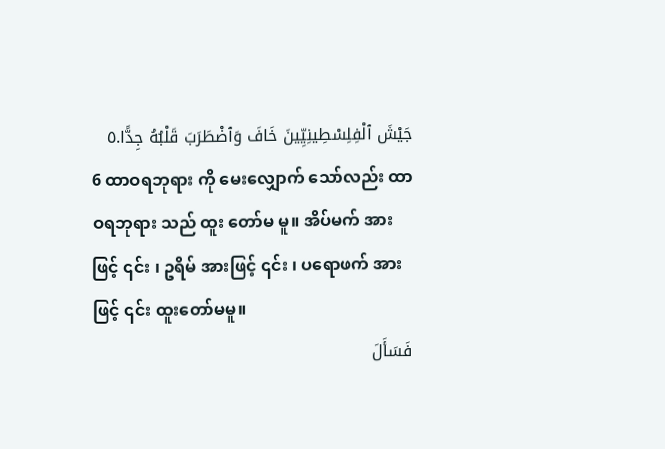جَيْشَ ٱلْفِلِسْطِينِيِّينَ خَافَ وَٱضْطَرَبَ قَلْبُهُ جِدًّا.٥
6 ထာဝရဘုရား ကို မေးလျှောက် သော်လည်း ထာဝရဘုရား သည် ထူး တော်မ မူ။ အိပ်မက် အားဖြင့် ၎င်း ၊ ဥရိမ် အားဖြင့် ၎င်း ၊ ပရောဖက် အားဖြင့် ၎င်း ထူးတော်မမူ။
فَسَأَلَ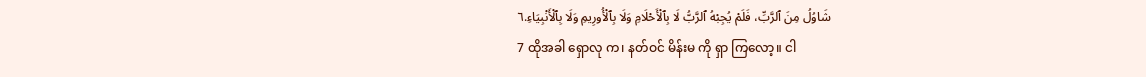شَاوُلُ مِنَ ٱلرَّبِّ، فَلَمْ يُجِبْهُ ٱلرَّبُّ لَا بِٱلْأَحْلَامِ وَلَا بِٱلْأُورِيمِ وَلَا بِٱلْأَنْبِيَاءِ.٦
7 ထိုအခါ ရှောလု က၊ နတ်ဝင် မိန်းမ ကို ရှာ ကြလော့။ ငါ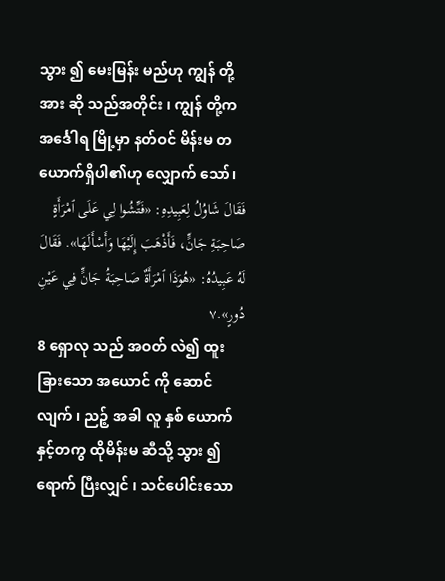သွား ၍ မေးမြန်း မည်ဟု ကျွန် တို့အား ဆို သည်အတိုင်း ၊ ကျွန် တို့က အင်္ဒေါရ မြို့မှာ နတ်ဝင် မိန်းမ တယောက်ရှိပါ၏ဟု လျှောက် သော်၊
فَقَالَ شَاوُلُ لِعَبِيدِهِ: «فَتِّشُوا لِي عَلَى ٱمْرَأَةٍ صَاحِبَةِ جَانٍّ، فَأَذْهَبَ إِلَيْهَا وَأَسْأَلَهَا». فَقَالَ لَهُ عَبِيدُهُ: «هُوَذَا ٱمْرَأَةٌ صَاحِبَةُ جَانٍّ فِي عَيْنِ دُورٍ».٧
8 ရှောလု သည် အဝတ် လဲ၍ ထူးခြားသော အယောင် ကို ဆောင်လျက် ၊ ညဉ့် အခါ လူ နှစ် ယောက်နှင့်တကွ ထိုမိန်းမ ဆီသို့ သွား ၍ ရောက် ပြီးလျှင် ၊ သင်ပေါင်းသော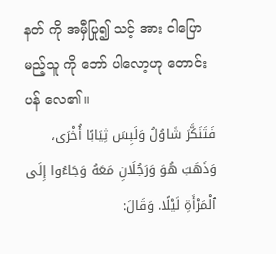နတ် ကို အမှီပြု၍ သင့် အား ငါပြော မည့်သူ ကို ဘော် ပါလော့ဟု တောင်းပန် လေ၏။
فَتَنَكَّرَ شَاوُلُ وَلَبِسَ ثِيَابًا أُخْرَى، وَذَهَبَ هُوَ وَرَجُلَانِ مَعَهُ وَجَاءُوا إِلَى ٱلْمَرْأَةِ لَيْلًا. وَقَالَ: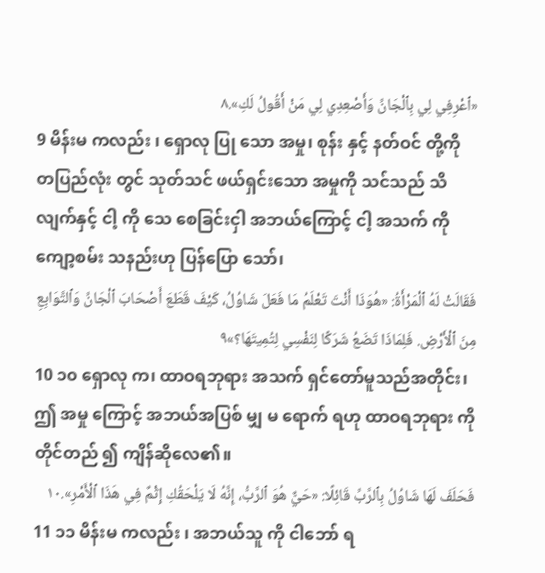«ٱعْرِفِي لِي بِٱلْجَانِّ وَأَصْعِدِي لِي مَنْ أَقُولُ لَكِ».٨
9 မိန်းမ ကလည်း ၊ ရှောလု ပြု သော အမှု၊ စုန်း နှင့် နတ်ဝင် တို့ကို တပြည်လုံး တွင် သုတ်သင် ဖယ်ရှင်းသော အမှုကို သင်သည် သိ လျက်နှင့် ငါ့ ကို သေ စေခြင်းငှါ အဘယ်ကြောင့် ငါ့ အသက် ကို ကျော့စမ်း သနည်းဟု ပြန်ပြော သော်၊
فَقَالَتْ لَهُ ٱلْمَرْأَةُ: «هُوَذَا أَنْتَ تَعْلَمُ مَا فَعَلَ شَاوُلُ، كَيْفَ قَطَعَ أَصْحَابَ ٱلْجَانِّ وَٱلتَّوَابِعِ مِنَ ٱلْأَرْضِ. فَلِمَاذَا تَضَعُ شَرَكًا لِنَفْسِي لِتُمِيتَهَا؟»٩
10 ၁၀ ရှောလု က၊ ထာဝရဘုရား အသက် ရှင်တော်မူသည်အတိုင်း၊ ဤ အမှု ကြောင့် အဘယ်အပြစ် မျှ မ ရောက် ရဟု ထာဝရဘုရား ကို တိုင်တည် ၍ ကျိန်ဆိုလေ၏။
فَحَلَفَ لَهَا شَاوُلُ بِٱلرَّبِّ قَائِلًا: «حَيٌّ هُوَ ٱلرَّبُّ، إِنَّهُ لَا يَلْحَقُكِ إِثْمٌ فِي هَذَا ٱلْأَمْرِ».١٠
11 ၁၁ မိန်းမ ကလည်း ၊ အဘယ်သူ ကို ငါဘော် ရ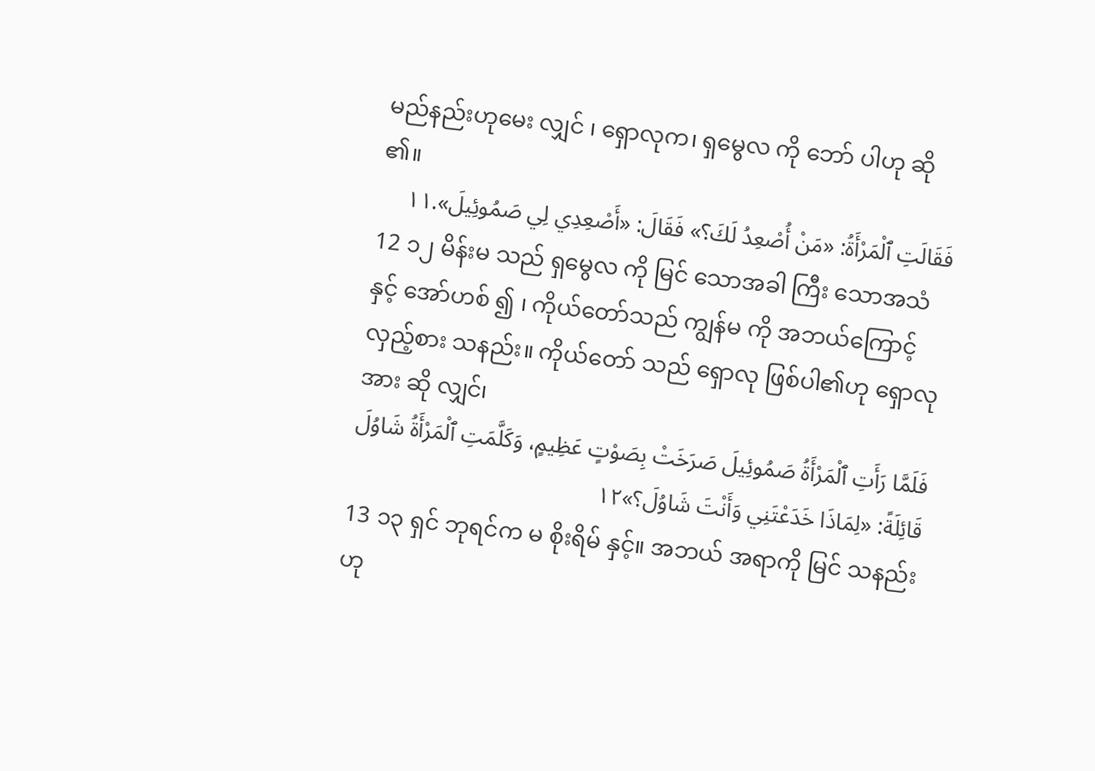မည်နည်းဟုမေး လျှင် ၊ ရှောလုက၊ ရှမွေလ ကို ဘော် ပါဟု ဆို ၏။
فَقَالَتِ ٱلْمَرْأَةُ: «مَنْ أُصْعِدُ لَكَ؟» فَقَالَ: «أَصْعِدِي لِي صَمُوئِيلَ».١١
12 ၁၂ မိန်းမ သည် ရှမွေလ ကို မြင် သောအခါ ကြီး သောအသံ နှင့် အော်ဟစ် ၍ ၊ ကိုယ်တော်သည် ကျွန်မ ကို အဘယ်ကြောင့် လှည့်စား သနည်း။ ကိုယ်တော် သည် ရှောလု ဖြစ်ပါ၏ဟု ရှောလု အား ဆို လျှင်၊
فَلَمَّا رَأَتِ ٱلْمَرْأَةُ صَمُوئِيلَ صَرَخَتْ بِصَوْتٍ عَظِيمٍ، وَكَلَّمَتِ ٱلْمَرْأَةُ شَاوُلَ قَائِلَةً: «لِمَاذَا خَدَعْتَنِي وَأَنْتَ شَاوُلَ؟»١٢
13 ၁၃ ရှင် ဘုရင်က မ စိုးရိမ် နှင့်။ အဘယ် အရာကို မြင် သနည်းဟု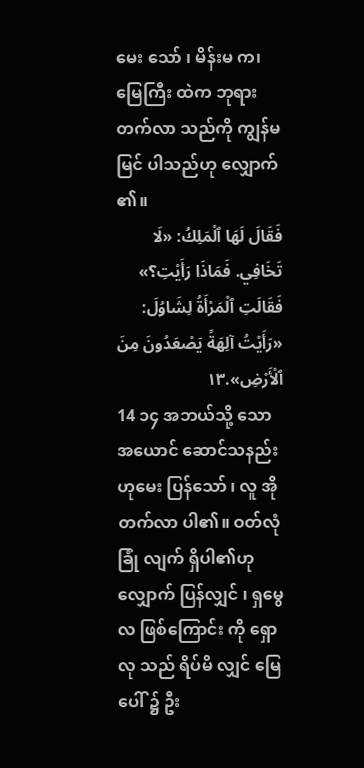မေး သော် ၊ မိန်းမ က၊ မြေကြီး ထဲက ဘုရား တက်လာ သည်ကို ကျွန်မမြင် ပါသည်ဟု လျှောက် ၏။
فَقَالَ لَهَا ٱلْمَلِكُ: «لَا تَخَافِي. فَمَاذَا رَأَيْتِ؟» فَقَالَتِ ٱلْمَرْأَةُ لِشَاوُلَ: «رَأَيْتُ آلِهَةً يَصْعَدُونَ مِنَ ٱلْأَرْضِ».١٣
14 ၁၄ အဘယ်သို့ သော အယောင် ဆောင်သနည်းဟုမေး ပြန်သော် ၊ လူ အို တက်လာ ပါ၏။ ဝတ်လုံ ခြုံ လျက် ရှိပါ၏ဟု လျှောက် ပြန်လျှင် ၊ ရှမွေလ ဖြစ်ကြောင်း ကို ရှောလု သည် ရိပ်မိ လျှင် မြေ ပေါ် ၌ ဦး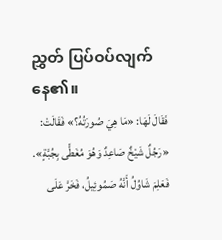ညွှတ် ပြပ်ဝပ်လျက် နေ၏။
فَقَالَ لَهَا: «مَا هِيَ صُورَتُهُ؟» فَقَالَتْ: «رَجُلٌ شَيْخٌ صَاعِدٌ وَهُوَ مُغَطًّى بِجُبَّةٍ». فَعَلِمَ شَاوُلُ أَنَّهُ صَمُوئِيلُ، فَخَرَّ عَلَى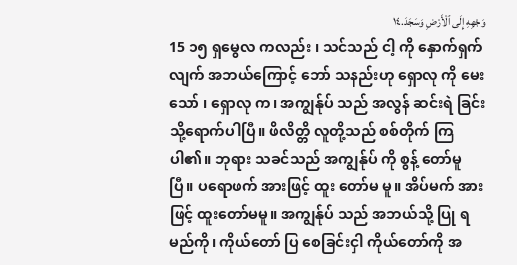وَجْهِهِ إِلَى ٱلْأَرْضِ وَسَجَدَ.١٤
15 ၁၅ ရှမွေလ ကလည်း ၊ သင်သည် ငါ့ ကို နှောက်ရှက် လျက် အဘယ်ကြောင့် ဘော် သနည်းဟု ရှောလု ကို မေး သော် ၊ ရှောလု က၊ အကျွန်ုပ် သည် အလွန် ဆင်းရဲ ခြင်းသို့ရောက်ပါပြီ။ ဖိလိတ္တိ လူတို့သည် စစ်တိုက် ကြပါ၏။ ဘုရား သခင်သည် အကျွန်ုပ် ကို စွန့် တော်မူပြီ။ ပရောဖက် အားဖြင့် ထူး တော်မ မူ။ အိပ်မက် အားဖြင့် ထူးတော်မမူ။ အကျွန်ုပ် သည် အဘယ်သို့ ပြု ရမည်ကို၊ ကိုယ်တော် ပြ စေခြင်းငှါ ကိုယ်တော်ကို အ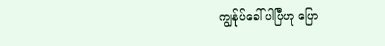ကျွန်ုပ်ခေါ် ပါပြီဟု ပြော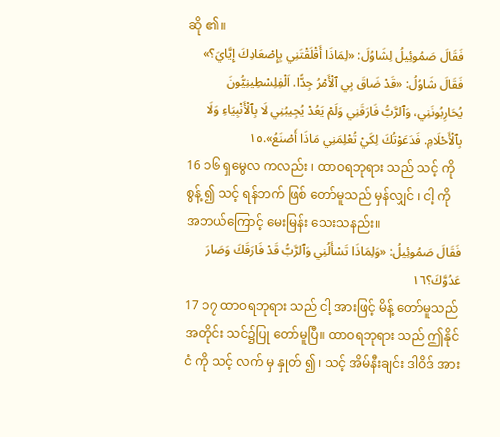ဆို ၏။
فَقَالَ صَمُوئِيلُ لِشَاوُلَ: «لِمَاذَا أَقْلَقْتَنِي بِإِصْعَادِكَ إِيَّايَ؟» فَقَالَ شَاوُلُ: «قَدْ ضَاقَ بِي ٱلْأَمْرُ جِدًّا. اَلْفِلِسْطِينِيُّونَ يُحَارِبُونَنِي، وَٱلرَّبُّ فَارَقَنِي وَلَمْ يَعُدْ يُجِيبُنِي لَا بِٱلْأَنْبِيَاءِ وَلَا بِٱلْأَحْلَامِ. فَدَعَوْتُكَ لِكَيْ تُعْلِمَنِي مَاذَا أَصْنَعُ».١٥
16 ၁၆ ရှမွေလ ကလည်း ၊ ထာဝရဘုရား သည် သင့် ကို စွန့် ၍ သင့် ရန်ဘက် ဖြစ် တော်မူသည် မှန်လျှင် ၊ ငါ့ ကို အဘယ်ကြောင့် မေးမြန်း သေးသနည်း။
فَقَالَ صَمُوئِيلُ: «وَلِمَاذَا تَسْأَلُنِي وَٱلرَّبُّ قَدْ فَارَقَكَ وَصَارَ عَدُوَّكَ؟١٦
17 ၁၇ ထာဝရဘုရား သည် ငါ့ အားဖြင့် မိန့် တော်မူသည်အတိုင်း သင်၌ပြု တော်မူပြီ။ ထာဝရဘုရား သည် ဤနိုင်ငံ ကို သင့် လက် မှ နှုတ် ၍ ၊ သင့် အိမ်နီးချင်း ဒါဝိဒ် အား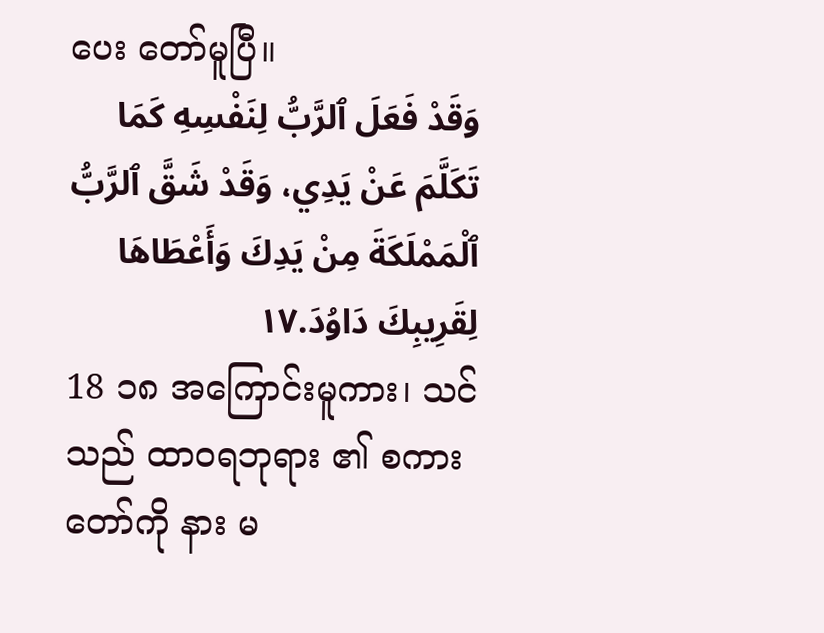ပေး တော်မူပြီ။
وَقَدْ فَعَلَ ٱلرَّبُّ لِنَفْسِهِ كَمَا تَكَلَّمَ عَنْ يَدِي، وَقَدْ شَقَّ ٱلرَّبُّ ٱلْمَمْلَكَةَ مِنْ يَدِكَ وَأَعْطَاهَا لِقَرِيبِكَ دَاوُدَ.١٧
18 ၁၈ အကြောင်းမူကား၊ သင်သည် ထာဝရဘုရား ၏ စကား တော်ကို နား မ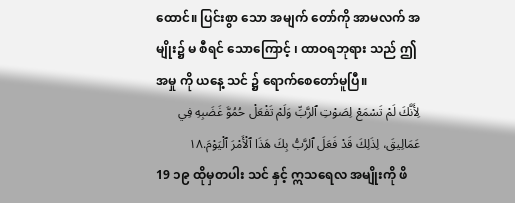ထောင်။ ပြင်းစွာ သော အမျက် တော်ကို အာမလက် အမျိုး၌ မ စီရင် သောကြောင့် ၊ ထာဝရဘုရား သည် ဤ အမှု ကို ယနေ့ သင် ၌ ရောက်စေတော်မူပြီ။
لِأَنَّكَ لَمْ تَسْمَعْ لِصَوْتِ ٱلرَّبِّ وَلَمْ تَفْعَلْ حُمُوَّ غَضَبِهِ فِي عَمَالِيقَ، لِذَلِكَ قَدْ فَعَلَ ٱلرَّبُّ بِكَ هَذَا ٱلْأَمْرَ ٱلْيَوْمَ.١٨
19 ၁၉ ထိုမှတပါး သင် နှင့် ဣသရေလ အမျိုးကို ဖိ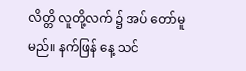လိတ္တိ လူတို့လက် ၌ အပ် တော်မူမည်။ နက်ဖြန် နေ့ သင်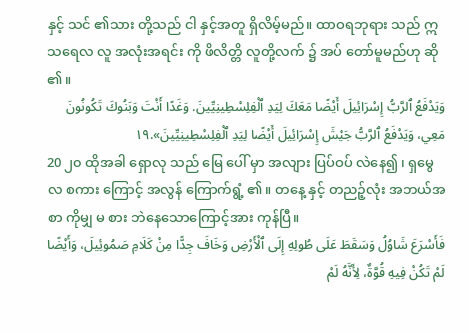နှင့် သင် ၏သား တို့သည် ငါ နှင့်အတူ ရှိလိမ့်မည်။ ထာဝရဘုရား သည် ဣသရေလ လူ အလုံးအရင်း ကို ဖိလိတ္တိ လူတို့လက် ၌ အပ် တော်မူမည်ဟု ဆို ၏။
وَيَدْفَعُ ٱلرَّبُّ إِسْرَائِيلَ أَيْضًا مَعَكَ لِيَدِ ٱلْفِلِسْطِينِيِّينَ. وَغَدًا أَنْتَ وَبَنُوكَ تَكُونُونَ مَعِي، وَيَدْفَعُ ٱلرَّبُّ جَيْشَ إِسْرَائِيلَ أَيْضًا لِيَدِ ٱلْفِلِسْطِينِيِّينَ».١٩
20 ၂၀ ထိုအခါ ရှောလု သည် မြေ ပေါ် မှာ အလျား ပြပ်ဝပ် လဲနေ၍ ၊ ရှမွေလ စကား ကြောင့် အလွန် ကြောက်ရွံ့ ၏။ တနေ့ နှင့် တညဉ့်လုံး အဘယ်အစာ ကိုမျှ မ စား ဘဲနေသောကြောင့်အား ကုန်ပြီ။
فَأَسْرَعَ شَاوُلُ وَسَقَطَ عَلَى طُولِهِ إِلَى ٱلْأَرْضِ وَخَافَ جِدًّا مِنْ كَلَامِ صَمُوئِيلَ، وَأَيْضًا لَمْ تَكُنْ فِيهِ قُوَّةٌ، لِأَنَّهُ لَمْ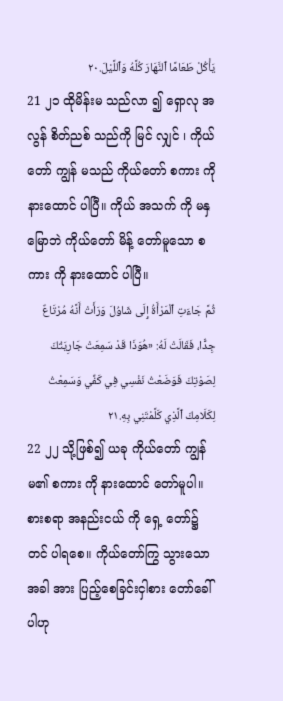يَأْكُلْ طَعَامًا ٱلنَّهَارَ كُلَّهُ وَٱللَّيْلَ.٢٠
21 ၂၁ ထိုမိန်းမ သည်လာ ၍ ရှောလု အလွန် စိတ်ညစ် သည်ကို မြင် လျှင် ၊ ကိုယ်တော် ကျွန် မသည် ကိုယ်တော် စကား ကို နားထောင် ပါပြီ။ ကိုယ် အသက် ကို မနှမြောဘဲ ကိုယ်တော် မိန့် တော်မူသော စကား ကို နားထောင် ပါပြီ။
ثُمَّ جَاءَتِ ٱلْمَرْأَةُ إِلَى شَاوُلَ وَرَأَتْ أَنَّهُ مُرْتَاعٌ جِدًّا، فَقَالَتْ لَهُ: «هُوَذَا قَدْ سَمِعَتْ جَارِيَتُكَ لِصَوْتِكَ فَوَضَعْتُ نَفْسِي فِي كَفِّي وَسَمِعْتُ لِكَلَامِكَ ٱلَّذِي كَلَّمْتَنِي بِهِ.٢١
22 ၂၂ သို့ဖြစ်၍ ယခု ကိုယ်တော် ကျွန် မ၏ စကား ကို နားထောင် တော်မူပါ။ စားစရာ အနည်းငယ် ကို ရှေ့ တော်၌ တင် ပါရစေ။ ကိုယ်တော်ကြွ သွားသောအခါ အား ပြည့်စေခြင်းငှါစား တော်ခေါ်ပါဟု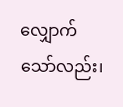လျှောက် သော်လည်း၊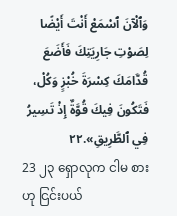وَٱلْآنَ ٱسْمَعْ أَنْتَ أَيْضًا لِصَوْتِ جَارِيَتِكَ فَأَضَعَ قُدَّامَكَ كِسْرَةَ خُبْزٍ وَكُلْ، فَتَكُونَ فِيكَ قُوَّةٌ إِذْ تَسِيرُ فِي ٱلطَّرِيقِ».٢٢
23 ၂၃ ရှောလုက ငါမ စား ဟု ငြင်းပယ်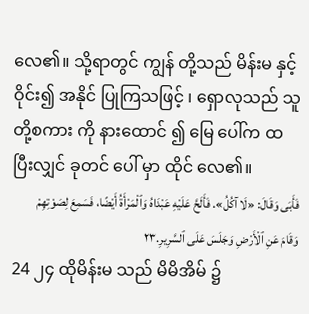လေ၏။ သို့ရာတွင် ကျွန် တို့သည် မိန်းမ နှင့် ဝိုင်း၍ အနိုင် ပြုကြသဖြင့် ၊ ရှောလုသည် သူ တို့စကား ကို နားထောင် ၍ မြေ ပေါ်က ထ ပြီးလျှင် ခုတင် ပေါ် မှာ ထိုင် လေ၏။
فَأَبَى وَقَالَ: «لَا آكُلُ». فَأَلَحَّ عَلَيْهِ عَبْدَاهُ وَٱلْمَرْأَةُ أَيْضًا، فَسَمِعَ لِصَوْتِهِمْ وَقَامَ عَنِ ٱلْأَرْضِ وَجَلَسَ عَلَى ٱلسَّرِيرِ.٢٣
24 ၂၄ ထိုမိန်းမ သည် မိမိအိမ် ၌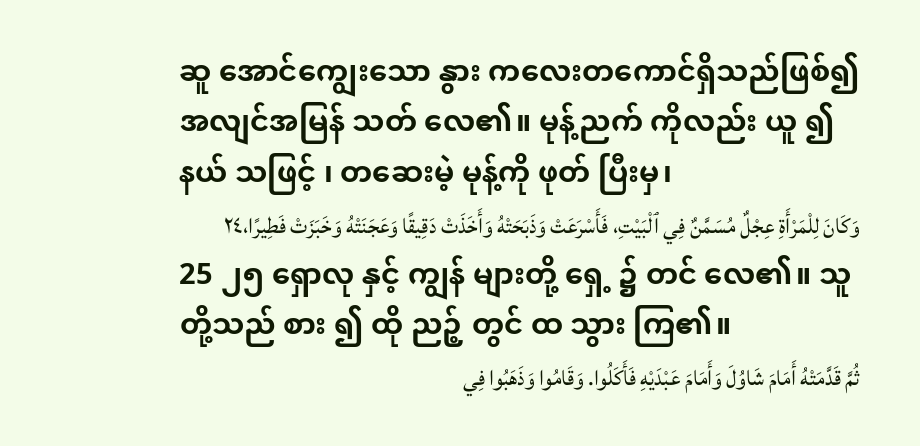ဆူ အောင်ကျွေးသော နွား ကလေးတကောင်ရှိသည်ဖြစ်၍ အလျင်အမြန် သတ် လေ၏။ မုန့်ညက် ကိုလည်း ယူ ၍ နယ် သဖြင့် ၊ တဆေးမဲ့ မုန့်ကို ဖုတ် ပြီးမှ၊
وَكَانَ لِلْمَرْأَةِ عِجْلٌ مُسَمَّنٌ فِي ٱلْبَيْتِ، فَأَسْرَعَتْ وَذَبَحَتْهُ وَأَخَذَتْ دَقِيقًا وَعَجَنَتْهُ وَخَبَزَتْ فَطِيرًا،٢٤
25 ၂၅ ရှောလု နှင့် ကျွန် များတို့ ရှေ့ ၌ တင် လေ၏။ သူတို့သည် စား ၍ ထို ညဉ့် တွင် ထ သွား ကြ၏။
ثُمَّ قَدَّمَتْهُ أَمَامَ شَاوُلَ وَأَمَامَ عَبْدَيْهِ فَأَكَلُوا. وَقَامُوا وَذَهَبُوا فِي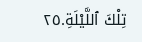تِلْكَ ٱللَّيْلَةِ.٢٥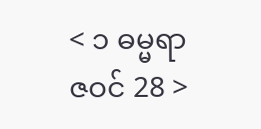< ၁ ဓမ္မရာဇဝင် 28 >